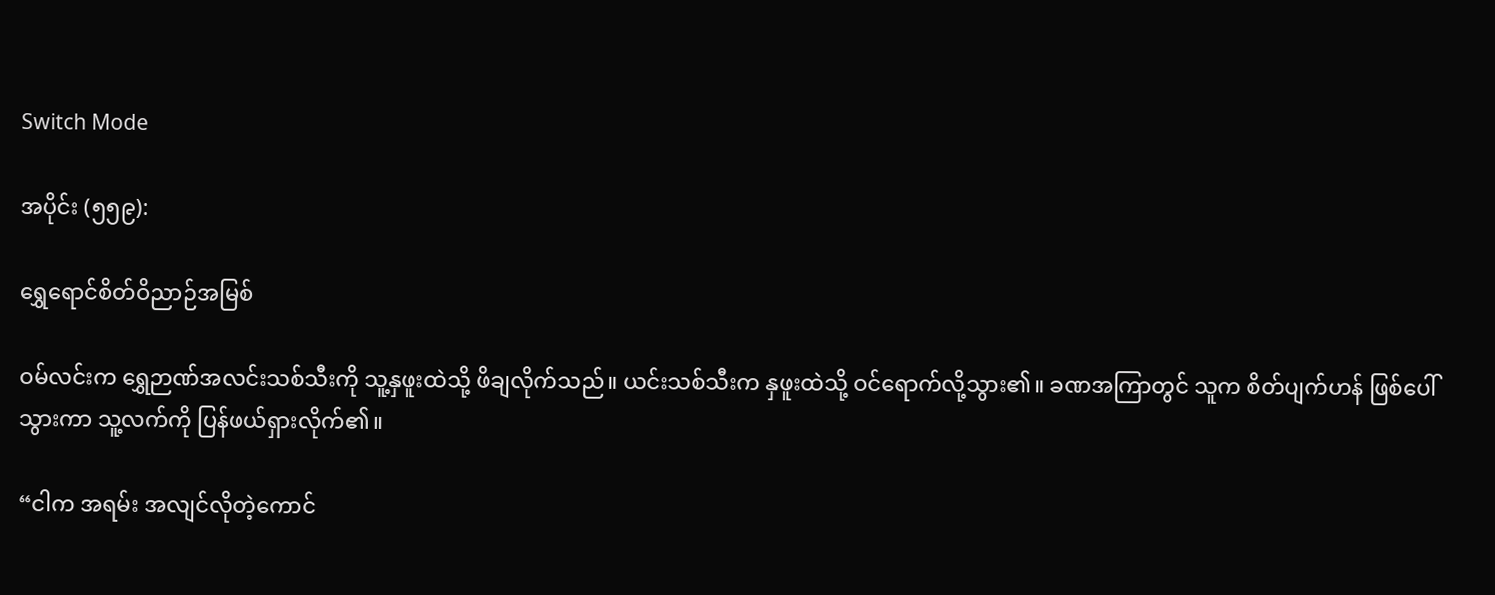Switch Mode

အပိုင်း (၅၅၉):

ရွှေရောင်စိတ်ဝိညာဉ်အမြစ်

ဝမ်လင်းက ရွှေဉာဏ်အလင်းသစ်သီးကို သူ့နှဖူးထဲသို့ ဖိချလိုက်သည်။ ယင်းသစ်သီးက နှဖူးထဲသို့ ဝင်ရောက်လို့သွား၏။ ခဏအကြာတွင် သူက စိတ်ပျက်ဟန် ဖြစ်ပေါ်သွားကာ သူ့လက်ကို ပြန်ဖယ်ရှားလိုက်၏။

“ငါက အရမ်း အလျင်လိုတဲ့ကောင်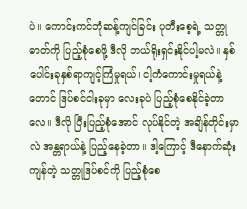ပဲ။ ကောင်းကင်ဘုံဆန့်ကျင်ခြင်း ပုတီးစေ့ရဲ့ သတ္တုဓာတ်ကို ပြည့်စုံစေဖို့ ဒီလို ဘယ်ရိုးရှင်းနိုင်ပါ့မလဲ။ နှစ်ပေါင်းခုနှစ်ရာကျင့်ကြံမှုရယ်၊ ငါ့ကံကောင်းမှုရယ်နဲ့တောင် ဒြပ်စင်ငါးခုမှာ လေးခုပဲ ပြည့်စုံစေနိုင်ခဲ့တာလေ။ ဒီလို ပြီးပြည့်စုံအောင် လုပ်နိုင်တဲ့ အချိန်တိုင်းမှာလဲ အန္တရာယ်နဲ့ ပြည့်နေခဲ့တာ။ ဒါ့ကြောင့် ဒီနောက်ဆုံးကျန်တဲ့ သတ္တုဒြပ်စင်ကို ပြည့်စုံစေ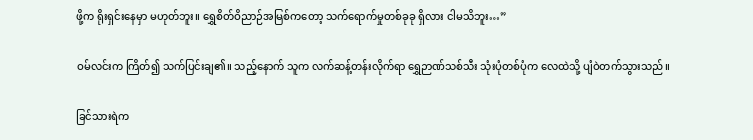ဖို့က ရိုးရှင်းနေမှာ မဟုတ်ဘူး။ ရွှေစိတ်ဝိညာဉ်အမြစ်ကတော့ သက်ရောက်မှုတစ်ခုခု ရှိလား ငါမသိဘူး…”

ဝမ်လင်းက ကြိတ်၍ သက်ပြင်းချ၏။ သည့်နောက် သူက လက်ဆန့်တန်းလိုက်ရာ ရွှေဉာဏ်သစ်သီး သုံးပုံတစ်ပုံက လေထဲသို့ ပျံဝဲတက်သွားသည်။

ခြင်သားရဲက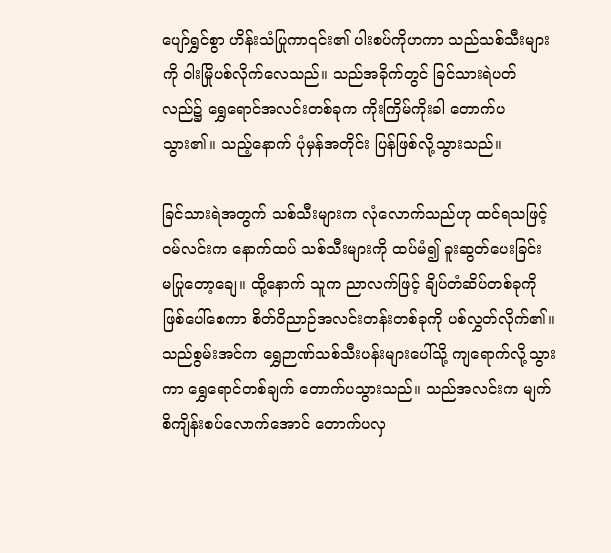ပျော်ရွှင်စွာ ဟိန်းသံပြုကာ၎င်း၏ ပါးစပ်ကိုဟကာ သည်သစ်သီးများကို ဝါးမြိုပစ်လိုက်လေသည်။ သည်အခိုက်တွင် ခြင်သားရဲပတ်လည်၌ ရွှေရောင်အလင်းတစ်ခုက ကိုးကြိမ်ကိုးခါ တောက်ပသွား၏။ သည့်နောက် ပုံမှန်အတိုင်း ပြန်ဖြစ်လို့သွားသည်။

ခြင်သားရဲအတွက် သစ်သီးများက လုံလောက်သည်ဟု ထင်ရသဖြင့် ဝမ်လင်းက နောက်ထပ် သစ်သီးများကို ထပ်မံ၍ ခူးဆွတ်ပေးခြင်း မပြုတော့ချေ။ ထို့နောက် သူက ညာလက်ဖြင့် ချိပ်တံဆိပ်တစ်ခုကို ဖြစ်ပေါ်စေကာ စိတ်ဝိညာဉ်အလင်းတန်းတစ်ခုကို ပစ်လွှတ်လိုက်၏။ သည်စွမ်းအင်က ရွှေဉာဏ်သစ်သီးပန်းများပေါ်သို့ ကျရောက်လို့သွားကာ ရွှေရောင်တစ်ချက် တောက်ပသွားသည်။ သည်အလင်းက မျက်စိကျိန်းစပ်လောက်အောင် တောက်ပလှ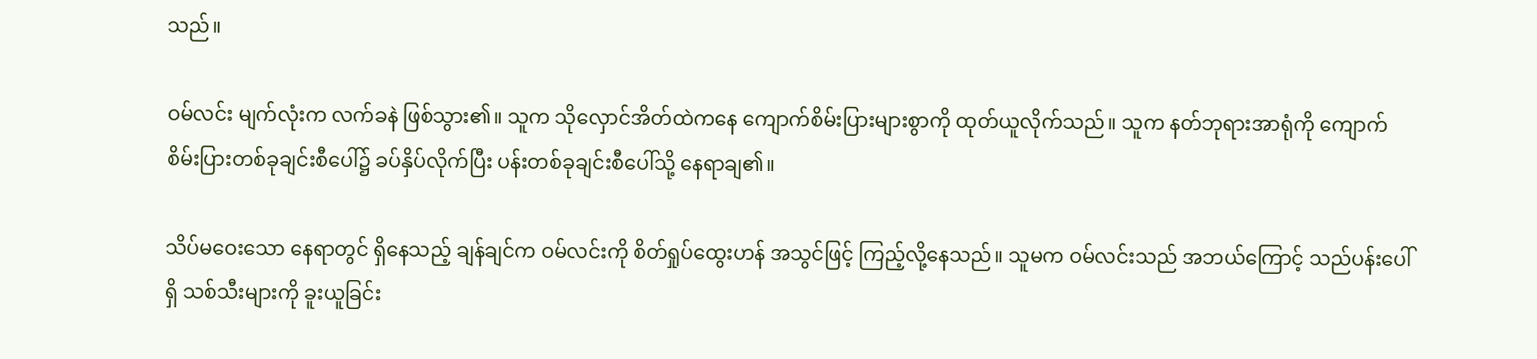သည်။

ဝမ်လင်း မျက်လုံးက လက်ခနဲ ဖြစ်သွား၏။ သူက သိုလှောင်အိတ်ထဲကနေ ကျောက်စိမ်းပြားများစွာကို ထုတ်ယူလိုက်သည်။ သူက နတ်ဘုရားအာရုံကို ကျောက်စိမ်းပြားတစ်ခုချင်းစီပေါ်၌ ခပ်နှိပ်လိုက်ပြီး ပန်းတစ်ခုချင်းစီပေါ်သို့ နေရာချ၏။

သိပ်မဝေးသော နေရာတွင် ရှိနေသည့် ချန်ချင်က ဝမ်လင်းကို စိတ်ရှုပ်ထွေးဟန် အသွင်ဖြင့် ကြည့်လို့နေသည်။ သူမက ဝမ်လင်းသည် အဘယ်ကြောင့် သည်ပန်းပေါ်ရှိ သစ်သီးများကို ခူးယူခြင်း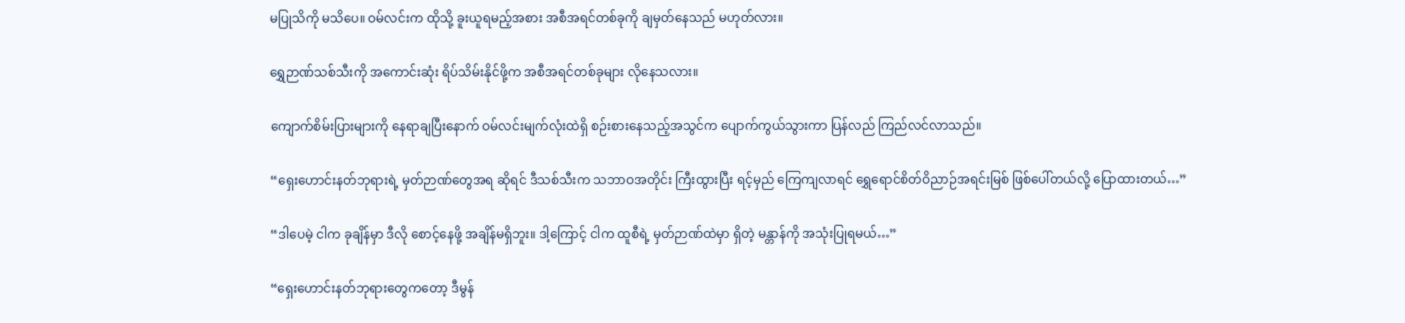မပြုသိကို မသိပေ။ ဝမ်လင်းက ထိုသို့ ခူးယူရမည့်အစား အစီအရင်တစ်ခုကို ချမှတ်နေသည် မဟုတ်လား။

ရွှေဉာဏ်သစ်သီးကို အကောင်းဆုံး ရိပ်သိမ်းနိုင်ဖို့က အစီအရင်တစ်ခုများ လိုနေသလား။

ကျောက်စိမ်းပြားများကို နေရာချပြီးနောက် ဝမ်လင်းမျက်လုံးထဲရှိ စဉ်းစားနေသည့်အသွင်က ပျောက်ကွယ်သွားကာ ပြန်လည် ကြည်လင်လာသည်။

“ရှေးဟောင်းနတ်ဘုရားရဲ့ မှတ်ဉာဏ်တွေအရ ဆိုရင် ဒီသစ်သီးက သဘာဝအတိုင်း ကြီးထွားပြီး ရင့်မှည် ကြေကျလာရင် ရွှေရောင်စိတ်ဝိညာဉ်အရင်းမြစ် ဖြစ်ပေါ်တယ်လို့ ပြောထားတယ်…”

“ဒါပေမဲ့ ငါက ခုချိန်မှာ ဒီလို စောင့်နေဖို့ အချိန်မရှိဘူး။ ဒါ့ကြောင့် ငါက ထူစီရဲ့ မှတ်ဉာဏ်ထဲမှာ ရှိတဲ့ မန္တာန်ကို အသုံးပြုရမယ်…”

“ရှေးဟောင်းနတ်ဘုရားတွေကတော့ ဒီမွန်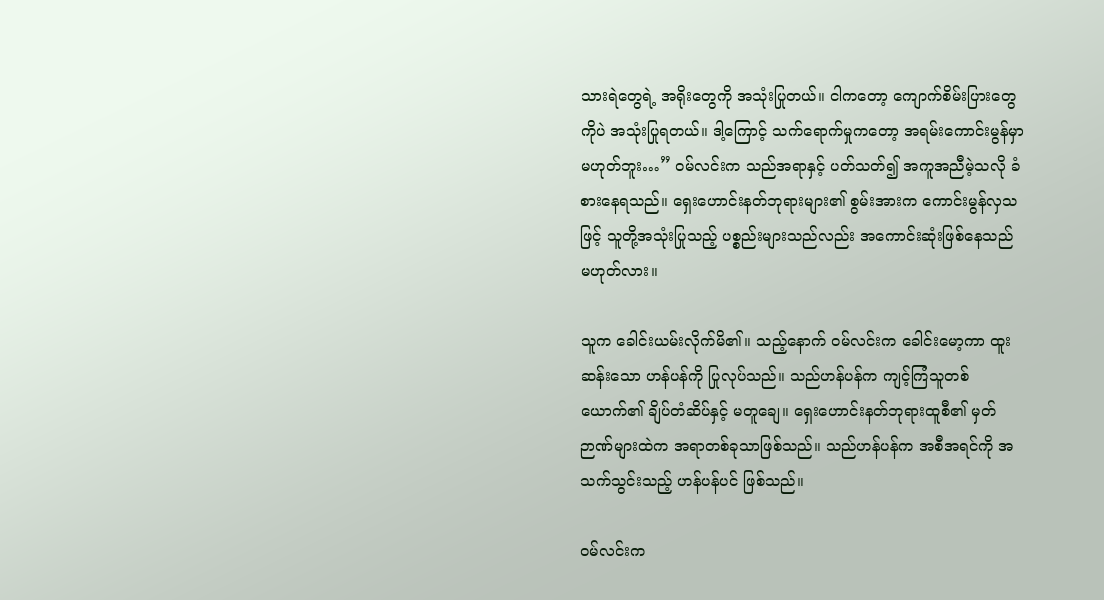သားရဲတွေရဲ့ အရိုးတွေကို အသုံးပြုတယ်။ ငါကတော့ ကျောက်စိမ်းပြားတွေကိုပဲ အသုံးပြုရတယ်။ ဒါ့ကြောင့် သက်ရောက်မှုကတော့ အရမ်းကောင်းမွန်မှာ မဟုတ်ဘူး…” ဝမ်လင်းက သည်အရာနှင့် ပတ်သတ်၍ အကူအညီမဲ့သလို ခံစားနေရသည်။ ရှေးဟောင်းနတ်ဘုရားများ၏ စွမ်းအားက ကောင်းမွန်လှသဖြင့် သူတို့အသုံးပြုသည့် ပစ္စည်းများသည်လည်း အကောင်းဆုံးဖြစ်နေသည် မဟုတ်လား။

သူက ခေါင်းယမ်းလိုက်မိ၏။ သည့်နောက် ဝမ်လင်းက ခေါင်းမော့ကာ ထူးဆန်းသော ဟန်ပန်ကို ပြုလုပ်သည်။ သည်ဟန်ပန်က ကျင့်ကြံသူတစ်ယောက်၏ ချိပ်တံဆိပ်နှင့် မတူချေ။ ရှေးဟောင်းနတ်ဘုရားထူစီ၏ မှတ်ဉာဏ်များထဲက အရာတစ်ခုသာဖြစ်သည်။ သည်ဟန်ပန်က အစီအရင်ကို အသက်သွင်းသည့် ဟန်ပန်ပင် ဖြစ်သည်။

ဝမ်လင်းက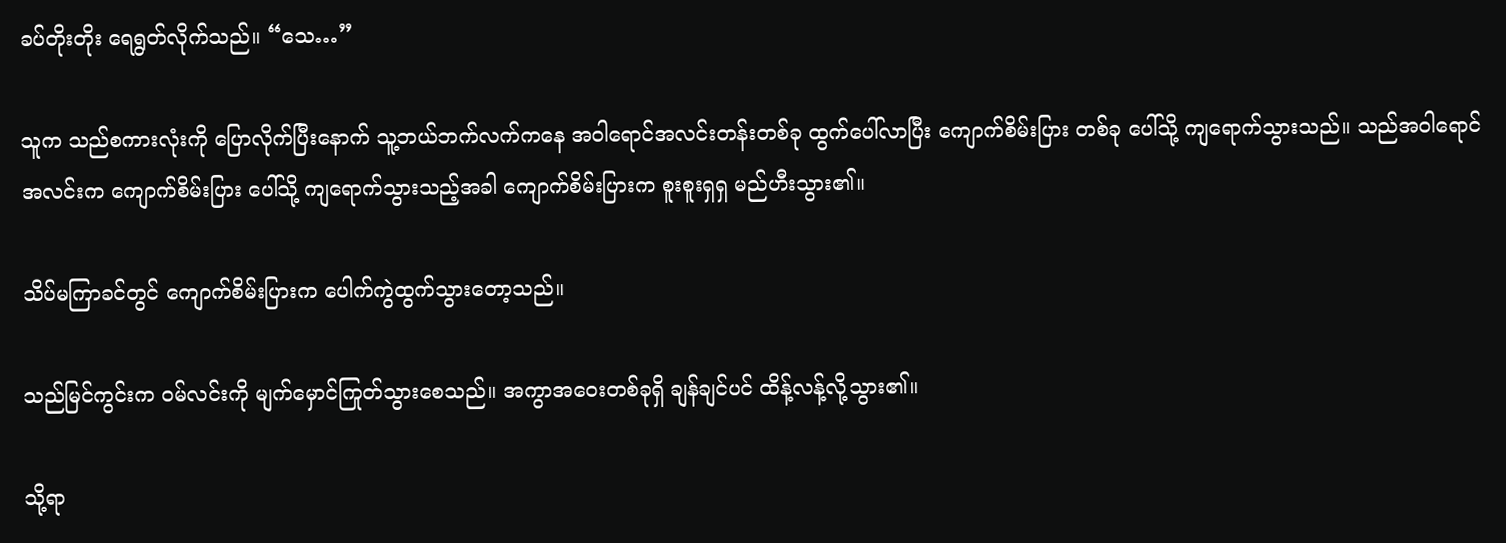ခပ်တိုးတိုး ရေရွတ်လိုက်သည်။ “သေ…”

သူက သည်စကားလုံးကို ပြောလိုက်ပြီးနောက် သူ့ဘယ်ဘက်လက်ကနေ အဝါရောင်အလင်းတန်းတစ်ခု ထွက်ပေါ်လာပြီး ကျောက်စိမ်းပြား တစ်ခု ပေါ်သို့ ကျရောက်သွားသည်။ သည်အဝါရောင်အလင်းက ကျောက်စိမ်းပြား ပေါ်သို့ ကျရောက်သွားသည့်အခါ ကျောက်စိမ်းပြားက စူးစူးရှရှ မည်ဟီးသွား၏။

သိပ်မကြာခင်တွင် ကျောက်စိမ်းပြားက ပေါက်ကွဲထွက်သွားတော့သည်။

သည်မြင်ကွင်းက ဝမ်လင်းကို မျက်မှောင်ကြုတ်သွားစေသည်။ အကွာအဝေးတစ်ခုရှိ ချန်ချင်ပင် ထိန့်လန့်လို့သွား၏။

သို့ရာ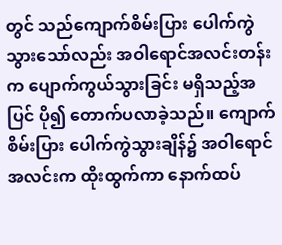တွင် သည်ကျောက်စိမ်းပြား ပေါက်ကွဲသွားသော်လည်း အဝါရောင်အလင်းတန်းက ပျောက်ကွယ်သွားခြင်း မရှိသည့်အပြင် ပို၍ တောက်ပလာခဲ့သည်။ ကျောက်စိမ်းပြား ပေါက်ကွဲသွားချိန်၌ အဝါရောင်အလင်းက ထိုးထွက်ကာ နောက်ထပ်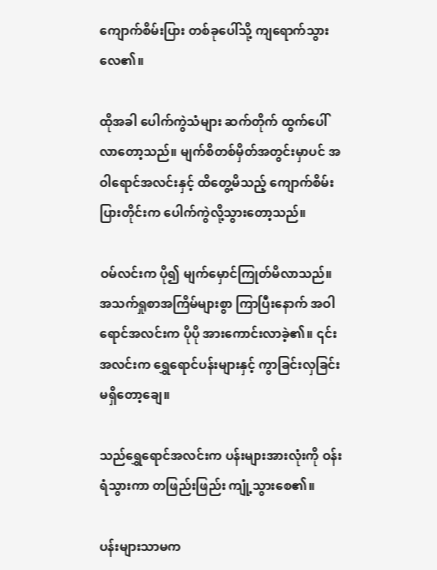ကျောက်စိမ်းပြား တစ်ခုပေါ်သို့ ကျရောက်သွားလေ၏။

ထိုအခါ ပေါက်ကွဲသံများ ဆက်တိုက် ထွက်ပေါ်လာတော့သည်။ မျက်စိတစ်မှိတ်အတွင်းမှာပင် အဝါရောင်အလင်းနှင့် ထိတွေ့မိသည့် ကျောက်စိမ်းပြားတိုင်းက ပေါက်ကွဲလို့သွားတော့သည်။

ဝမ်လင်းက ပို၍ မျက်မှောင်ကြုတ်မိလာသည်။ အသက်ရှုစာအကြိမ်များစွာ ကြာပြီးနောက် အဝါရောင်အလင်းက ပိုပို အားကောင်းလာခဲ့၏။ ၎င်းအလင်းက ရွှေရောင်ပန်းများနှင့် ကွာခြင်းလှခြင်း မရှိတော့ချေ။

သည်ရွှေရောင်အလင်းက ပန်းများအားလုံးကို ဝန်းရံသွားကာ တဖြည်းဖြည်း ကျုံ့သွားစေ၏။

ပန်းများသာမက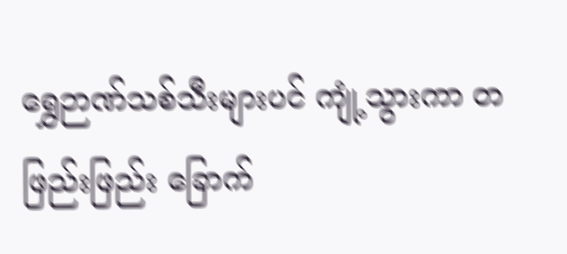ရွှေဉာဏ်သစ်သီးများပင် ကျုံ့သွားကာ တဖြည်းဖြည်း ခြောက်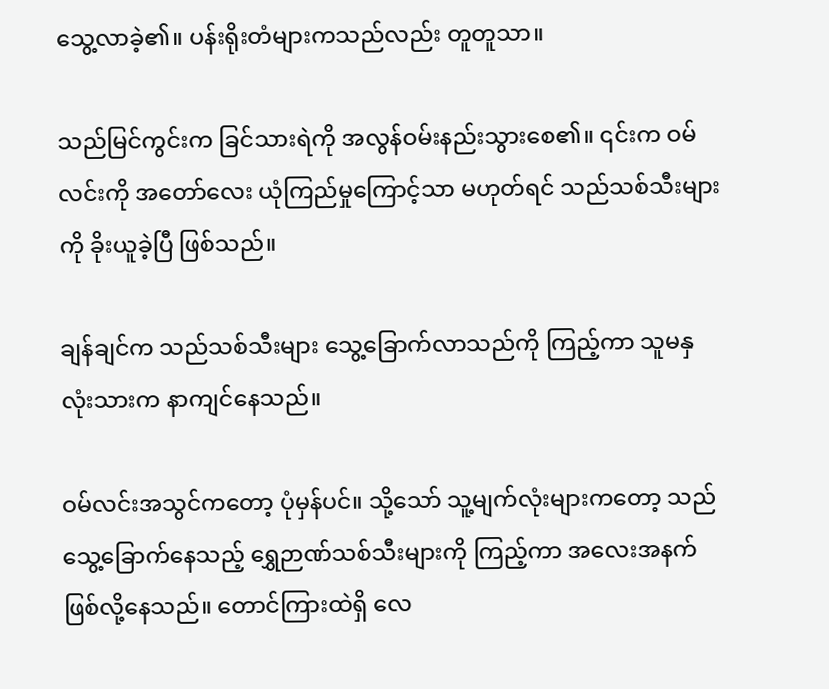သွေ့လာခဲ့၏။ ပန်းရိုးတံများကသည်လည်း တူတူသာ။

သည်မြင်ကွင်းက ခြင်သားရဲကို အလွန်ဝမ်းနည်းသွားစေ၏။ ၎င်းက ဝမ်လင်းကို အတော်လေး ယုံကြည်မှုကြောင့်သာ မဟုတ်ရင် သည်သစ်သီးများကို ခိုးယူခဲ့ပြီ ဖြစ်သည်။

ချန်ချင်က သည်သစ်သီးများ သွေ့ခြောက်လာသည်ကို ကြည့်ကာ သူမနှလုံးသားက နာကျင်နေသည်။

ဝမ်လင်းအသွင်ကတော့ ပုံမှန်ပင်။ သို့သော် သူ့မျက်လုံးများကတော့ သည် သွေ့ခြောက်နေသည့် ရွှေဉာဏ်သစ်သီးများကို ကြည့်ကာ အလေးအနက် ဖြစ်လို့နေသည်။ တောင်ကြားထဲရှိ လေ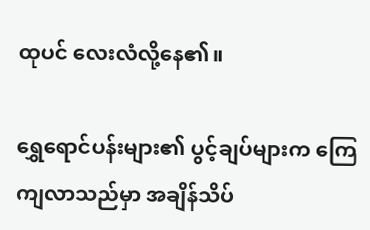ထုပင် လေးလံလို့နေ၏။

ရွှေရောင်ပန်းများ၏ ပွင့်ချပ်များက ကြေကျလာသည်မှာ အချိန်သိပ်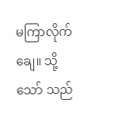မကြာလိုက်ချေ။ သို့သော် သည်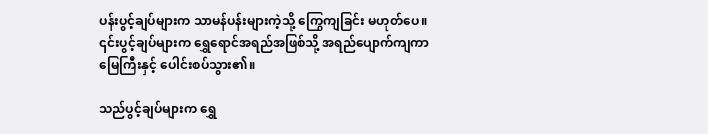ပန်းပွင့်ချပ်များက သာမန်ပန်းများကဲ့သို့ ကြွေကျခြင်း မဟုတ်ပေ။ ၎င်းပွင့်ချပ်များက ရွှေရောင်အရည်အဖြစ်သို့ အရည်ပျောက်ကျကာ မြေကြီးနှင့် ပေါင်းစပ်သွား၏။

သည်ပွင့်ချပ်များက ရွှေ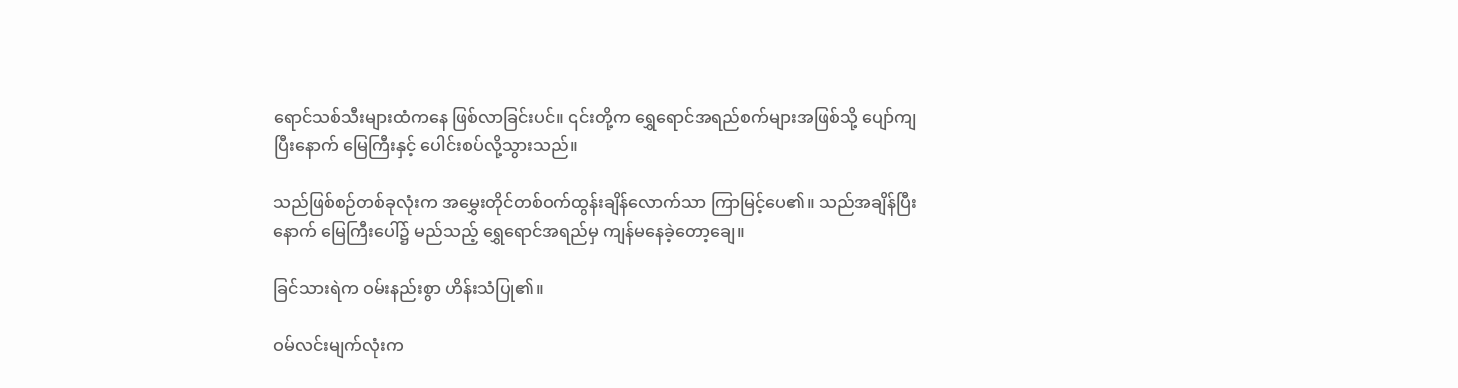ရောင်သစ်သီးများထံကနေ ဖြစ်လာခြင်းပင်။ ၎င်းတို့က ရွှေရောင်အရည်စက်များအဖြစ်သို့ ပျော်ကျပြီးနောက် မြေကြီးနှင့် ပေါင်းစပ်လို့သွားသည်။

သည်ဖြစ်စဉ်တစ်ခုလုံးက အမွှေးတိုင်တစ်ဝက်ထွန်းချိန်လောက်သာ ကြာမြင့်ပေ၏။ သည်အချိန်ပြီးနောက် မြေကြီးပေါ်၌ မည်သည့် ရွှေရောင်အရည်မှ ကျန်မနေခဲ့တော့ချေ။

ခြင်သားရဲက ဝမ်းနည်းစွာ ဟိန်းသံပြု၏။

ဝမ်လင်းမျက်လုံးက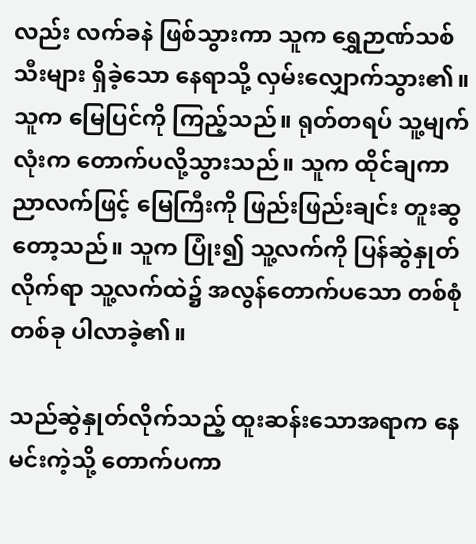လည်း လက်ခနဲ ဖြစ်သွားကာ သူက ရွှေဉာဏ်သစ်သီးများ ရှိခဲ့သော နေရာသို့ လှမ်းလျှောက်သွား၏။ သူက မြေပြင်ကို ကြည့်သည်။ ရုတ်တရပ် သူ့မျက်လုံးက တောက်ပလို့သွားသည်။ သူက ထိုင်ချကာ ညာလက်ဖြင့် မြေကြီးကို ဖြည်းဖြည်းချင်း တူးဆွတော့သည်။ သူက ပြုံး၍ သူ့လက်ကို ပြန်ဆွဲနှုတ်လိုက်ရာ သူ့လက်ထဲ၌ အလွန်တောက်ပသော တစ်စုံတစ်ခု ပါလာခဲ့၏။

သည်ဆွဲနှုတ်လိုက်သည့် ထူးဆန်းသောအရာက နေမင်းကဲ့သို့ တောက်ပကာ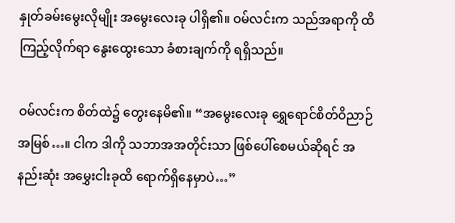နှုတ်ခမ်းမွေးလိုမျိုး အမွေးလေးခု ပါရှိ၏။ ဝမ်လင်းက သည်အရာကို ထိကြည့်လိုက်ရာ နွေးထွေးသော ခံစားချက်ကို ရရှိသည်။

ဝမ်လင်းက စိတ်ထဲ၌ တွေးနေမိ၏။ “အမွေးလေးခု ရွှေရောင်စိတ်ဝိညာဉ် အမြစ်…။ ငါက ဒါကို သဘာအအတိုင်းသာ ဖြစ်ပေါ်စေမယ်ဆိုရင် အနည်းဆုံး အမွှေးငါးခုထိ ရောက်ရှိနေမှာပဲ…”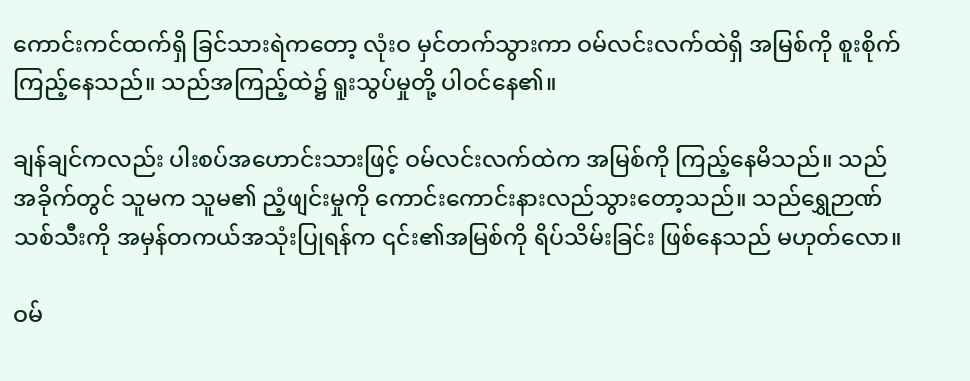ကောင်းကင်ထက်ရှိ ခြင်သားရဲကတော့ လုံးဝ မှင်တက်သွားကာ ဝမ်လင်းလက်ထဲရှိ အမြစ်ကို စူးစိုက်ကြည့်နေသည်။ သည်အကြည့်ထဲ၌ ရူးသွပ်မှုတို့ ပါဝင်နေ၏။

ချန်ချင်ကလည်း ပါးစပ်အဟောင်းသားဖြင့် ဝမ်လင်းလက်ထဲက အမြစ်ကို ကြည့်နေမိသည်။ သည်အခိုက်တွင် သူမက သူမ၏ ညံ့ဖျင်းမှုကို ကောင်းကောင်းနားလည်သွားတော့သည်။ သည်ရွှေဉာဏ်သစ်သီးကို အမှန်တကယ်အသုံးပြုရန်က ၎င်း၏အမြစ်ကို ရိပ်သိမ်းခြင်း ဖြစ်နေသည် မဟုတ်လော။

ဝမ်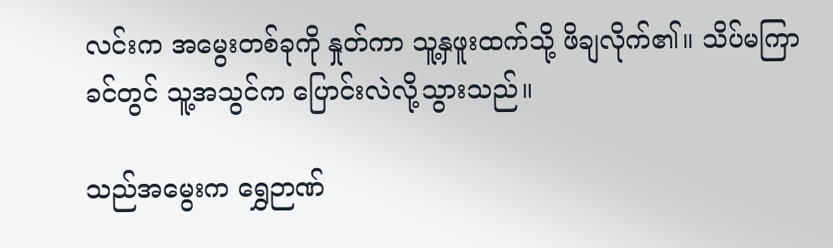လင်းက အမွေးတစ်ခုကို နှုတ်ကာ သူ့နှဖူးထက်သို့ ဖိချလိုက်၏။ သိပ်မကြာခင်တွင် သူ့အသွင်က ပြောင်းလဲလို့သွားသည်။

သည်အမွေးက ရွှေဉာဏ်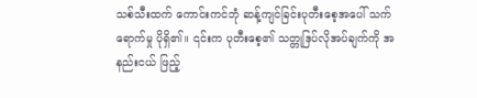သစ်သီးထက် ကောင်းကင်ဘုံ ဆန့်ကျင်ခြင်းပုတီးစေ့အပေါ် သက်ရောက်မှု ပိုရှိ၏။ ၎င်းက ပုတီးစေ့၏ သတ္တုဒြပ်လိုအပ်ချက်ကို အနည်းငယ် ဖြည့်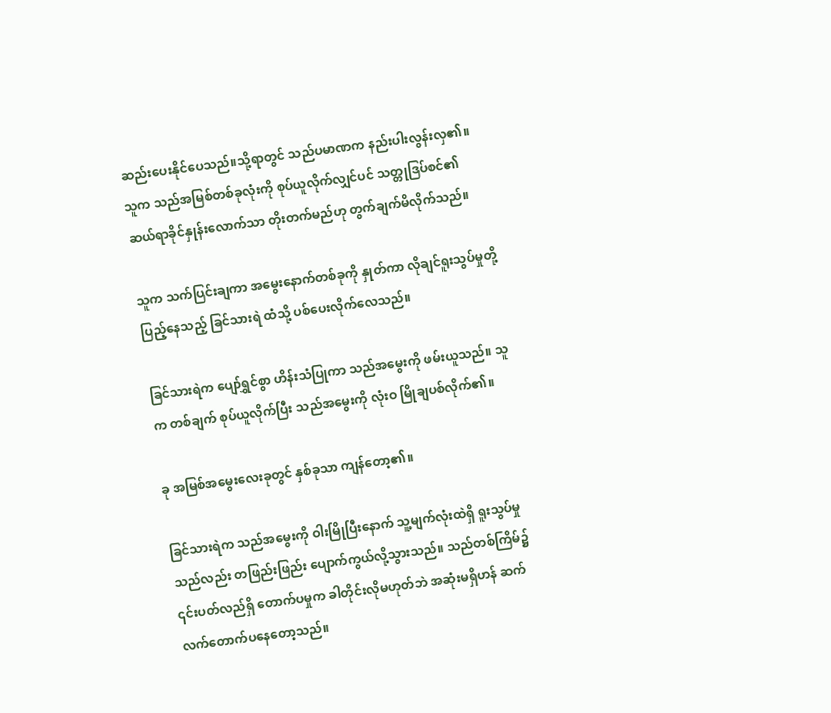ဆည်းပေးနိုင်ပေသည်။သို့ရာတွင် သည်ပမာဏက နည်းပါးလွန်းလှ၏။ သူက သည်အမြစ်တစ်ခုလုံးကို စုပ်ယူလိုက်လျှင်ပင် သတ္တုဒြပ်စင်၏ ဆယ်ရာခိုင်နှုန်းလောက်သာ တိုးတက်မည်ဟု တွက်ချက်မိလိုက်သည်။

သူက သက်ပြင်းချကာ အမွေးနောက်တစ်ခုကို နှုတ်ကာ လိုချင်ရူးသွပ်မှုတို့ ပြည့်နေသည့် ခြင်သားရဲ ထံသို့ ပစ်ပေးလိုက်လေသည်။

ခြင်သားရဲက ပျော်ရွှင်စွာ ဟိန်းသံပြုကာ သည်အမွေးကို ဖမ်းယူသည်။ သူက တစ်ချက် စုပ်ယူလိုက်ပြီး သည်အမွေးကို လုံးဝ မြိုချပစ်လိုက်၏။

ခု အမြစ်အမွေးလေးခုတွင် နှစ်ခုသာ ကျန်တော့၏။

ခြင်သားရဲက သည်အမွေးကို ဝါးမြိုပြီးနောက် သူ့မျက်လုံးထဲရှိ ရူးသွပ်မှုသည်လည်း တဖြည်းဖြည်း ပျောက်ကွယ်လို့သွားသည်။ သည်တစ်ကြိမ်၌ ၎င်းပတ်လည်ရှိ တောက်ပမှုက ခါတိုင်းလိုမဟုတ်ဘဲ အဆုံးမရှိဟန် ဆက်လက်တောက်ပနေတော့သည်။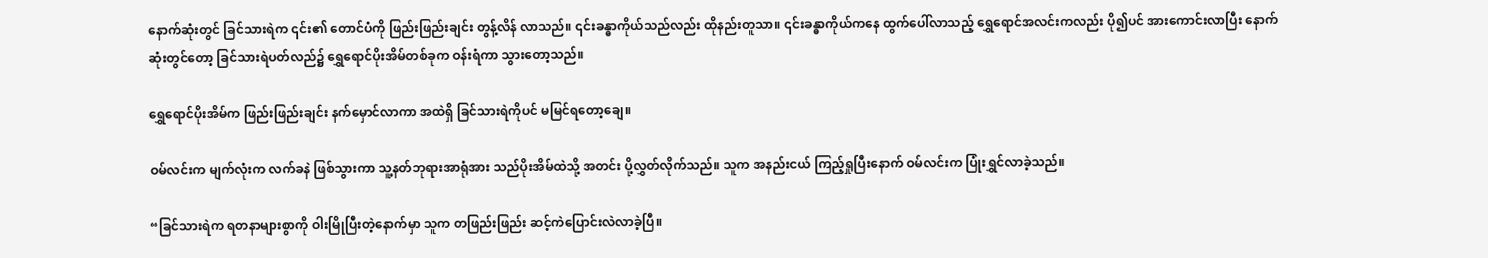နောက်ဆုံးတွင် ခြင်သားရဲက ၎င်း၏ တောင်ပံကို ဖြည်းဖြည်းချင်း တွန့်လိန် လာသည်။ ၎င်းခန္ဓာကိုယ်သည်လည်း ထိုနည်းတူသာ။ ၎င်းခန္ဓာကိုယ်ကနေ ထွက်ပေါ်လာသည့် ရွှေရောင်အလင်းကလည်း ပို၍ပင် အားကောင်းလာပြီး နောက်ဆုံးတွင်တော့ ခြင်သားရဲပတ်လည်၌ ရွှေရောင်ပိုးအိမ်တစ်ခုက ဝန်းရံကာ သွားတော့သည်။

ရွှေရောင်ပိုးအိမ်က ဖြည်းဖြည်းချင်း နက်မှောင်လာကာ အထဲရှိ ခြင်သားရဲကိုပင် မမြင်ရတော့ချေ။

ဝမ်လင်းက မျက်လုံးက လက်ခနဲ ဖြစ်သွားကာ သူ့နတ်ဘုရားအာရုံအား သည်ပိုးအိမ်ထဲသို့ အတင်း ပို့လွှတ်လိုက်သည်။ သူက အနည်းငယ် ကြည့်ရှုပြီးနောက် ဝမ်လင်းက ပြုံးရွှင်လာခဲ့သည်။

“ခြင်သားရဲက ရတနာများစွာကို ဝါးမြိုပြီးတဲ့နောက်မှာ သူက တဖြည်းဖြည်း ဆင့်ကဲပြောင်းလဲလာခဲ့ပြီ။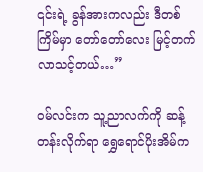၎င်းရဲ့ ခွန်အားကလည်း ဒီတစ်ကြိမ်မှာ တော်တော်လေး မြင့်တက်လာသင့်တယ်…”

ဝမ်လင်းက သူ့ညာလက်ကို ဆန့်တန်းလိုက်ရာ ရွှေရောင်ပိုးအိမ်က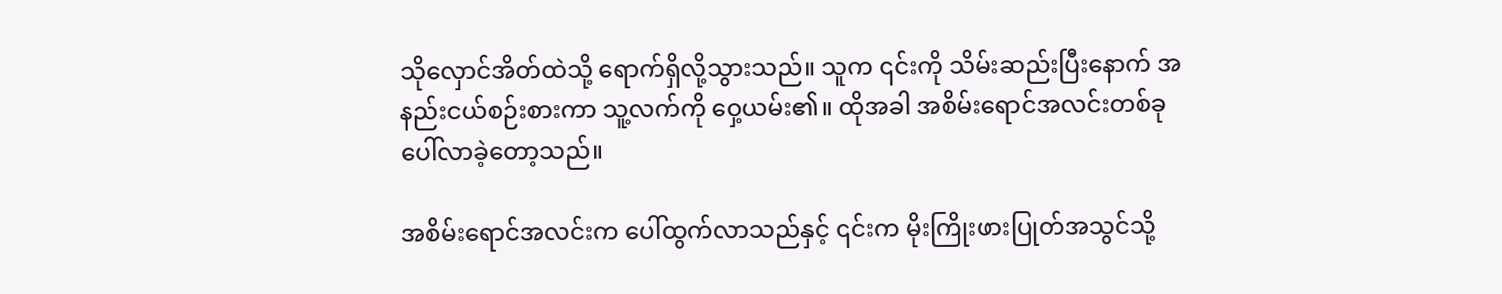သိုလှောင်အိတ်ထဲသို့ ရောက်ရှိလို့သွားသည်။ သူက ၎င်းကို သိမ်းဆည်းပြီးနောက် အနည်းငယ်စဉ်းစားကာ သူ့လက်ကို ဝှေ့ယမ်း၏။ ထိုအခါ အစိမ်းရောင်အလင်းတစ်ခု ပေါ်လာခဲ့တော့သည်။

အစိမ်းရောင်အလင်းက ပေါ်ထွက်လာသည်နှင့် ၎င်းက မိုးကြိုးဖားပြုတ်အသွင်သို့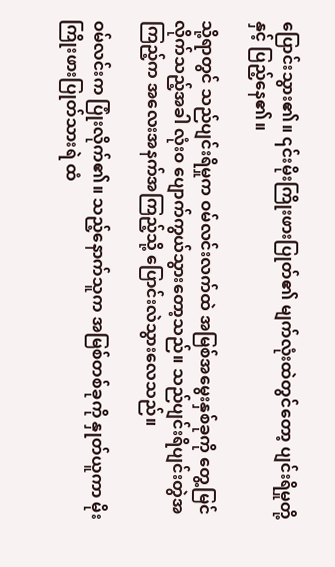ပြောင်းသွား၏။ ၎င်းမိုးကြိုးဖားပြုတ်၏ မျက်လုံးထဲတွင်တော့ ပျင်းရိမှုတို့နှင့် ပြည့်နေ၏။

သို့ရာတွင် သည်ပျင်းရိမှုက ဝမ်လင်းလက်ထဲ အမြစ်အမွေးနှစ်ခုကို တွေ့မြင်လိုက်သည့်အခါ လုံးဝ ပျောက်ကွယ်သွားတော့သည်။ သည်ပျင်းရိပျင်းတွဲအကြည့်က အလေးအနက်အကြည့်သို့ ပြောင်းလဲသွားလေသည်။

ဝမ်လင်းက ပြုံးလိုက်၏။ သည့်နောက်သူက အမြစ်တစ်ခုကို နှုတ်ယူကာ မိုးကြိုးဖားပြုတ်သားရဲ ထံ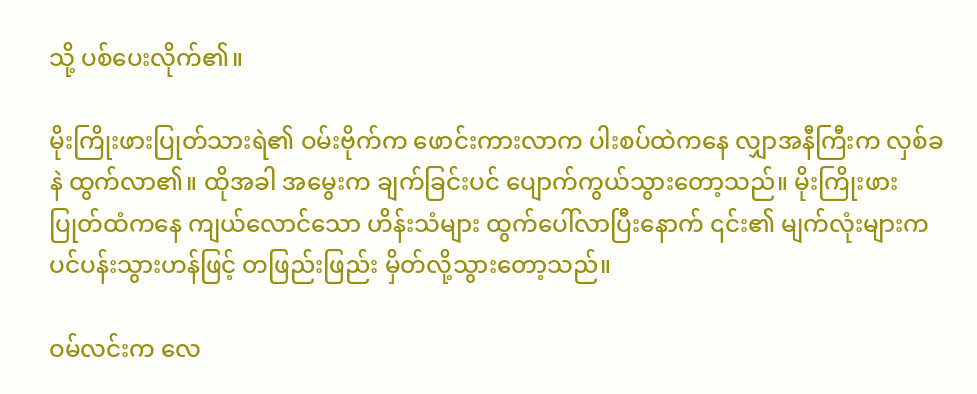သို့ ပစ်ပေးလိုက်၏။

မိုးကြိုးဖားပြုတ်သားရဲ၏ ဝမ်းဗိုက်က ဖောင်းကားလာက ပါးစပ်ထဲကနေ လျှာအနီကြီးက လှစ်ခနဲ ထွက်လာ၏။ ထိုအခါ အမွေးက ချက်ခြင်းပင် ပျောက်ကွယ်သွားတော့သည်။ မိုးကြိုးဖားပြုတ်ထံကနေ ကျယ်လောင်သော ဟိန်းသံများ ထွက်ပေါ်လာပြီးနောက် ၎င်း၏ မျက်လုံးများက ပင်ပန်းသွားဟန်ဖြင့် တဖြည်းဖြည်း မှိတ်လို့သွားတော့သည်။

ဝမ်လင်းက လေ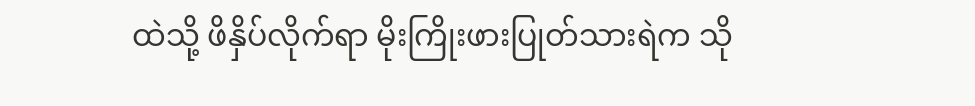ထဲသို့ ဖိနှိပ်လိုက်ရာ မိုးကြိုးဖားပြုတ်သားရဲက သို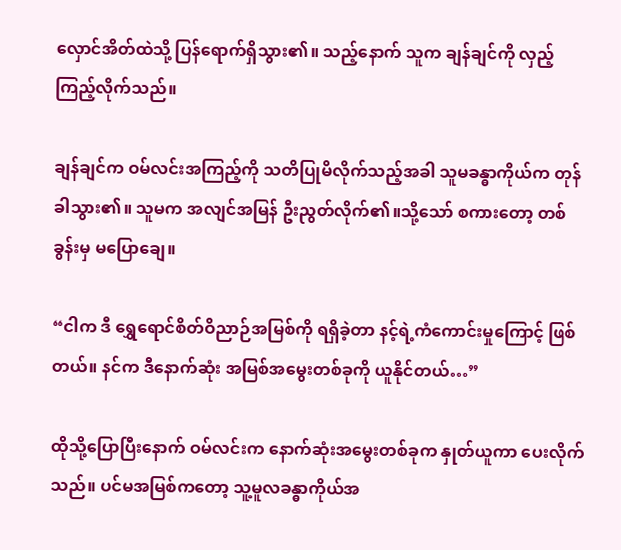လှောင်အိတ်ထဲသို့ ပြန်ရောက်ရှိသွား၏။ သည့်နောက် သူက ချန်ချင်ကို လှည့်ကြည့်လိုက်သည်။

ချန်ချင်က ဝမ်လင်းအကြည့်ကို သတိပြုမိလိုက်သည့်အခါ သူမခန္ဓာကိုယ်က တုန်ခါသွား၏။ သူမက အလျင်အမြန် ဦးညွတ်လိုက်၏။သို့သော် စကားတော့ တစ်ခွန်းမှ မပြောချေ။

“ငါက ဒီ ရွှေရောင်စိတ်ဝိညာဉ်အမြစ်ကို ရရှိခဲ့တာ နင့်ရဲ့ကံကောင်းမှုကြောင့် ဖြစ်တယ်။ နင်က ဒီနောက်ဆုံး အမြစ်အမွေးတစ်ခုကို ယူနိုင်တယ်…”

ထိုသို့ပြောပြီးနောက် ဝမ်လင်းက နောက်ဆုံးအမွေးတစ်ခုက နှုတ်ယူကာ ပေးလိုက်သည်။ ပင်မအမြစ်ကတော့ သူ့မူလခန္ဓာကိုယ်အ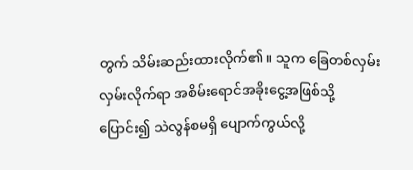တွက် သိမ်းဆည်းထားလိုက်၏။ သူက ခြေတစ်လှမ်းလှမ်းလိုက်ရာ အစိမ်းရောင်အခိုးငွေ့အဖြစ်သို့ ပြောင်း၍ သဲလွန်စမရှိ ပျောက်ကွယ်လို့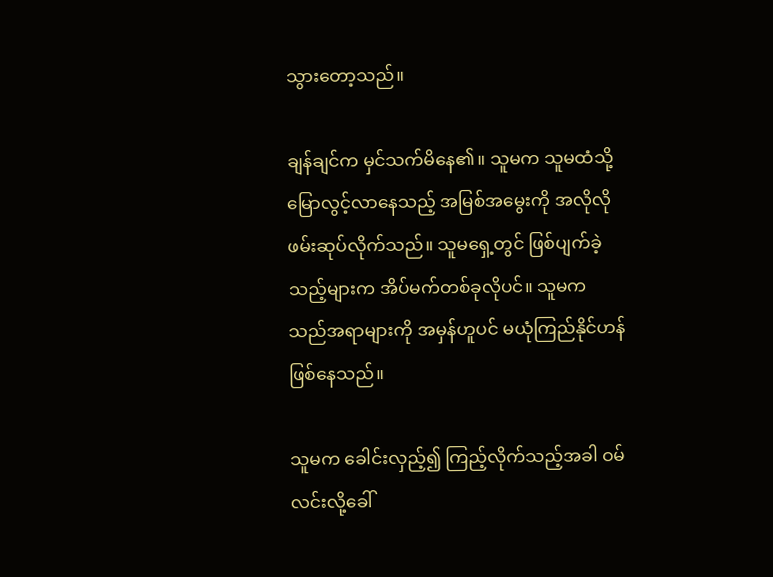သွားတော့သည်။

ချန်ချင်က မှင်သက်မိနေ၏။ သူမက သူမထံသို့ မြောလွင့်လာနေသည့် အမြစ်အမွေးကို အလိုလို ဖမ်းဆုပ်လိုက်သည်။ သူမရှေ့တွင် ဖြစ်ပျက်ခဲ့သည့်များက အိပ်မက်တစ်ခုလိုပင်။ သူမက သည်အရာများကို အမှန်ဟူပင် မယုံကြည်နိုင်ဟန် ဖြစ်နေသည်။

သူမက ခေါင်းလှည့်၍ ကြည့်လိုက်သည့်အခါ ဝမ်လင်းလို့ခေါ်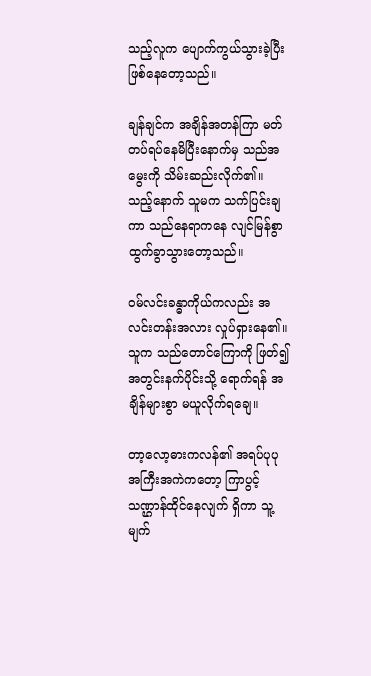သည့်လူက ပျောက်ကွယ်သွားခဲ့ပြီး ဖြစ်နေတော့သည်။

ချန်ချင်က အချိန်အတန်ကြာ မတ်တပ်ရပ်နေမိပြီးနောက်မှ သည်အမွေးကို သိမ်းဆည်းလိုက်၏။ သည့်နောက် သူမက သက်ပြင်းချကာ သည်နေရာကနေ လျင်မြန်စွာ ထွက်ခွာသွားတော့သည်။

ဝမ်လင်းခန္ဓာကိုယ်ကလည်း အလင်းတန်းအလား လှုပ်ရှားနေ၏။ သူက သည်တောင်ကြောကို ဖြတ်၍ အတွင်းနက်ပိုင်းသို့ ရောက်ရန် အချိန်များစွာ မယူလိုက်ရချေ။

တာ့လော့ဓားကလန်၏ အရပ်ပုပုအကြီးအကဲက‌တော့ ကြာပွင့်သဏ္ဌာန်ထိုင်နေလျက် ရှိကာ သူ့မျက်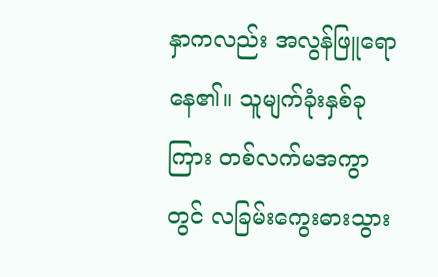နှာကလည်း အလွန်ဖြူရောနေ၏။ သူမျက်ခုံးနှစ်ခုကြား တစ်လက်မအကွာတွင် လခြမ်းကွေးဓားသွား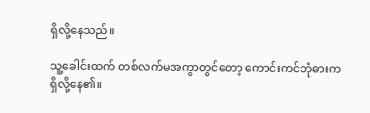ရှိလို့နေသည်။

သူ့ခေါင်းထက် တစ်လက်မအကွာတွင်တော့ ကောင်းကင်ဘုံဓားက ရှိလို့နေ၏။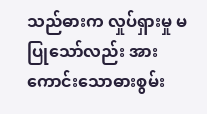သည်ဓားက လှုပ်ရှားမှု မပြုသော်လည်း အားကောင်းသောဓားစွမ်း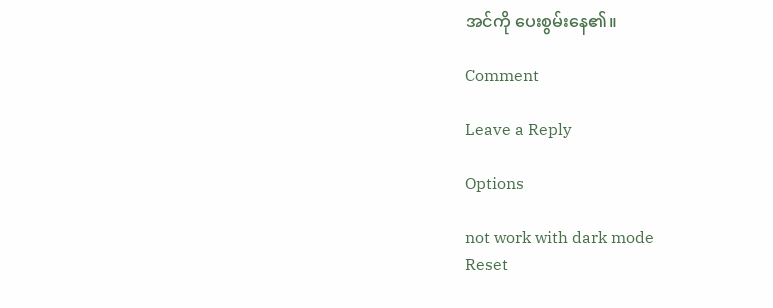အင်ကို ပေးစွမ်းနေ၏။

Comment

Leave a Reply

Options

not work with dark mode
Reset